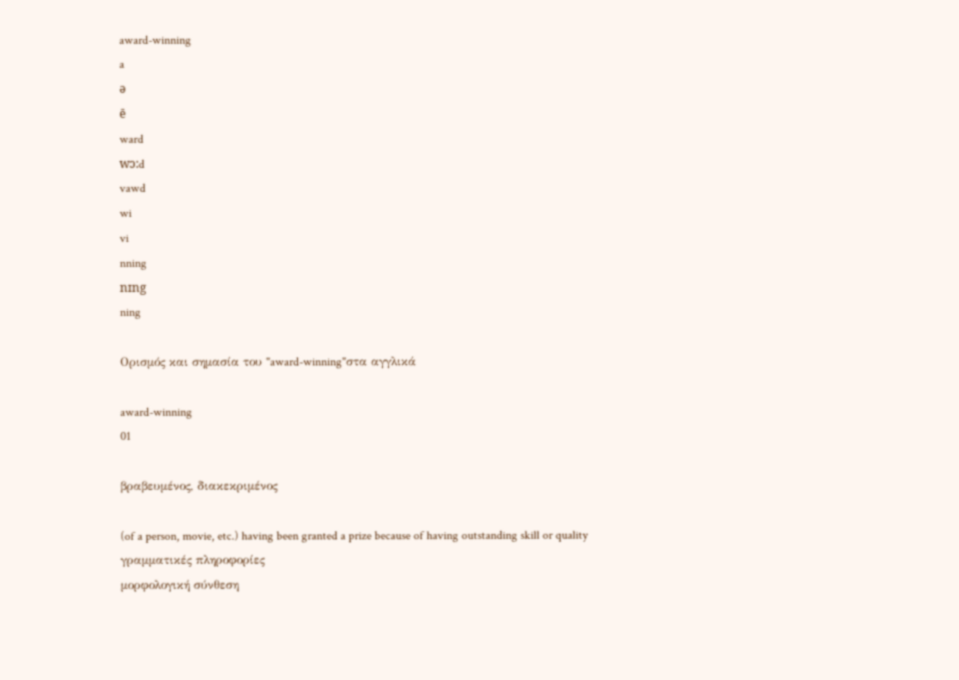award-winning
a
ə
ē
ward
wɔ:d
vawd
wi
vi
nning
nɪng
ning

Ορισμός και σημασία του "award-winning"στα αγγλικά

award-winning
01

βραβευμένος, διακεκριμένος

(of a person, movie, etc.) having been granted a prize because of having outstanding skill or quality
γραμματικές πληροφορίες
μορφολογική σύνθεση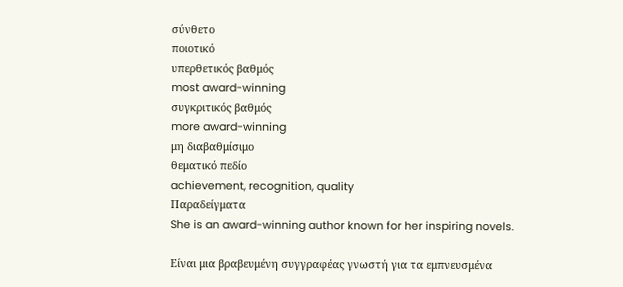σύνθετο
ποιοτικό
υπερθετικός βαθμός
most award-winning
συγκριτικός βαθμός
more award-winning
μη διαβαθμίσιμο
θεματικό πεδίο
achievement, recognition, quality
Παραδείγματα
She is an award-winning author known for her inspiring novels.

Είναι μια βραβευμένη συγγραφέας γνωστή για τα εμπνευσμένα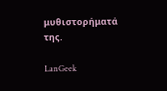μυθιστορήματά της.

LanGeek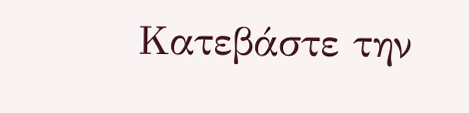Κατεβάστε την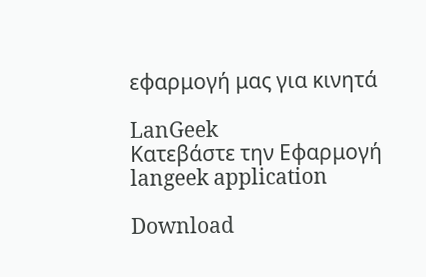εφαρμογή μας για κινητά

LanGeek
Κατεβάστε την Εφαρμογή
langeek application

Download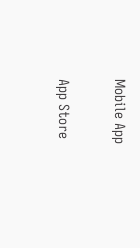Mobile App

App Store